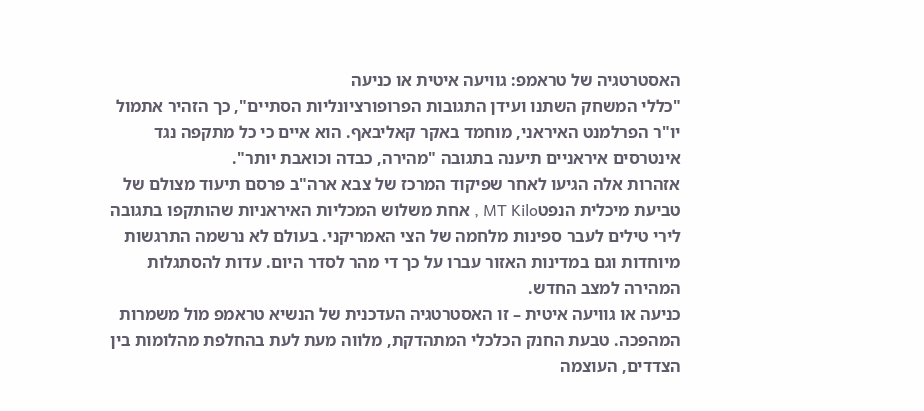האסטרטגיה של טראמפ: גוויעה איטית או כניעה
"כללי המשחק השתנו ועידן התגובות הפרופורציונליות הסתיים", כך הזהיר אתמול יו"ר הפרלמנט האיראני, מוחמד באקר קאליבאף. הוא איים כי כל מתקפה נגד אינטרסים איראניים תיענה בתגובה "מהירה, כבדה וכואבת יותר".
אזהרות אלה הגיעו לאחר שפיקוד המרכז של צבא ארה"ב פרסם תיעוד מצולם של טביעת מיכלית הנפטMT Kilo , אחת משלוש המכליות האיראניות שהותקפו בתגובה לירי טילים לעבר ספינות מלחמה של הצי האמריקני. בעולם לא נרשמה התרגשות מיוחדות וגם במדינות האזור עברו על כך די מהר לסדר היום. עדות להסתגלות המהירה למצב החדש.
כניעה או גוויעה איטית – זו האסטרטגיה העדכנית של הנשיא טראמפ מול משמרות המהפכה. טבעת החנק הכלכלי המתהדקת, מלווה מעת לעת בהחלפת מהלומות בין הצדדים, העוצמה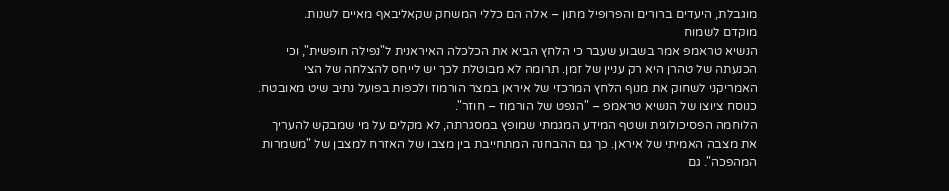מוגבלת, היעדים ברורים והפרופיל מתון – אלה הם כללי המשחק שקאליבאף מאיים לשנות.
מוקדם לשמוח
הנשיא טראמפ אמר בשבוע שעבר כי הלחץ הביא את הכלכלה האיראנית ל"נפילה חופשית", וכי הכנעתה של טהרן היא רק עניין של זמן. תרומה לא מבוטלת לכך יש לייחס להצלחה של הצי האמריקני לשחוק את מנוף הלחץ המרכזי של איראן במצר הורמוז ולכפות בפועל נתיב שיט מאובטח. כנוסח ציוצו של הנשיא טראמפ – "הנפט של הורמוז – חוזר".
הלוחמה הפסיכולוגית ושטף המידע המגמתי שמופץ במסגרתה, לא מקלים על מי שמבקש להעריך את מצבה האמיתי של איראן. כך גם ההבחנה המתחייבת בין מצבו של האזרח למצבן של "משמרות המהפכה". גם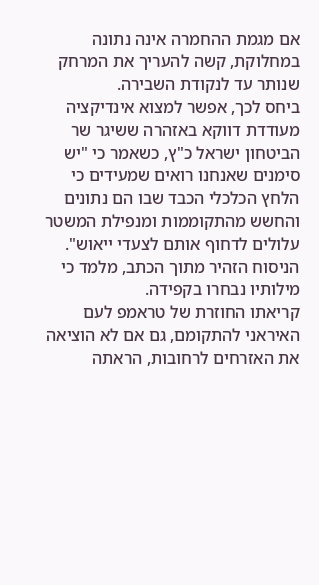אם מגמת ההחמרה אינה נתונה במחלוקת, קשה להעריך את המרחק שנותר עד לנקודת השבירה.
ביחס לכך, אפשר למצוא אינדיקציה מעודדת דווקא באזהרה ששיגר שר הביטחון ישראל כ"ץ, כשאמר כי "יש סימנים שאנחנו רואים שמעידים כי הלחץ הכלכלי הכבד שבו הם נתונים והחשש מהתקוממות ומנפילת המשטר עלולים לדחוף אותם לצעדי ייאוש". הניסוח הזהיר מתוך הכתב, מלמד כי מילותיו נבחרו בקפידה.
קריאתו החוזרת של טראמפ לעם האיראני להתקומם, גם אם לא הוציאה את האזרחים לרחובות, הראתה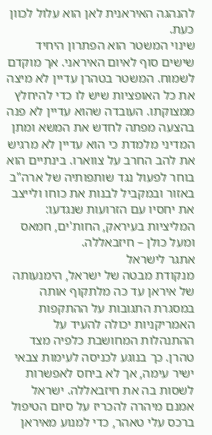להנהגה האיראנית לאן הוא עלול לכוון כעת.
שינוי המשטר הוא הפתרון היחיד שישים סוף לאיום האיראני. אך מוקדם לשמוח. המשטר בטהרן עדיין לא מיצה את כל האופציות שיש לו כדי להיחלץ ממצוקתו. העובדה שהוא עדיין לא פנה בהצעה מפתה לחדש את המשא ומתן המדיני מלמדת כי הוא עדיין לא מרגיש את להב החרב על צווארו. בינתיים הוא בוחר לפעול נגד שותפותיה של ארה"ב באזור ובמקביל לבנות את כוחו ולייצב את יחסיו עם הזרועות שנגדעו: המליציות בעיראק, החות'ים, חמאס ומעל כולן – חיזבאללה.
אתגר לישראל
מנקודת מבטה של ישראל, הימנעותה של איראן עד כה מלתקוף אותה במסגרת התגובות על ההתקפות האמריקניות יכולה להעיד על ההתנהלות המחושבת כלפיה מצד טהרן. כך בנוגע לכניסה לעימות צבאי ישיר עימה, אך לא ביחס לאפשרות לשסות בה את חיזבאללה. ישראל אמנם מיהרה להכריז על סיום הטיפול ברכס עלי טאהר, כדי למנוע מאיראן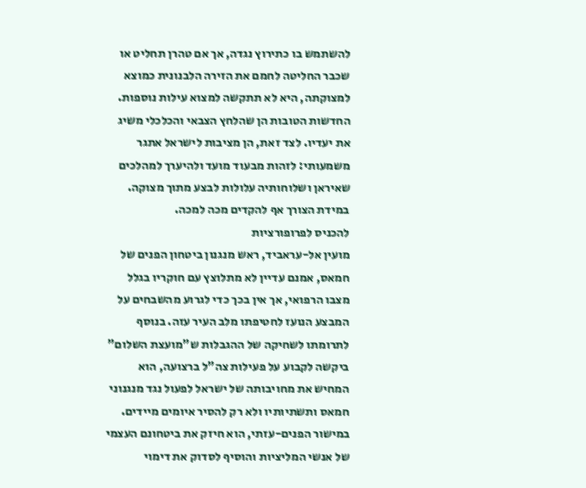להשתמש בו כתירוץ נגדה, אך אם טהרן תחליט או שכבר החליטה לחמם את הזירה הלבנונית כמוצא למצוקתה, היא לא תתקשה למצוא עילות נוספות.
החדשות הטובות הן שהלחץ הצבאי והכלכלי משיג את יעדיו. לצד זאת, הן מציבות לישראל אתגר משמעותי: לזהות מבעוד מועד ולהיערך למהלכים שאיראן ושלוחותיה עלולות לבצע מתוך מצוקה. במידת הצורך אף להקדים מכה למכה.
להכניס לפרופורציות
מועין אל-עראביד, ראש מנגנון ביטחון הפנים של חמאס, אמנם עדיין לא מתלוצץ עם חוקריו בגלל מצבו הרפואי, אך אין בכך כדי לגרוע מהשבחים על המבצע הנועז לחטיפתו מלב העיר עזה. בנוסף לתרומתו לשחיקה של ההגבלות ש"מועצת השלום" ביקשה לקבוע על פעילות צה"ל ברצועה, הוא המחיש את מחויבותה של ישראל לפעול נגד מנגנוני חמאס ותשתיותיו ולא רק להסיר איומים מיידים. במישור הפנים-עזתי, הוא חיזק את ביטחונם העצמי של אנשי המליציות והוסיף לסדוק את דימוי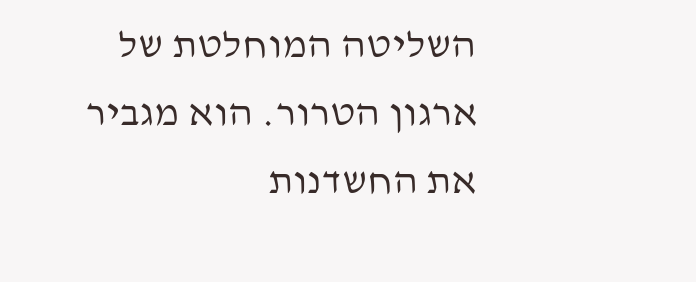השליטה המוחלטת של ארגון הטרור. הוא מגביר את החשדנות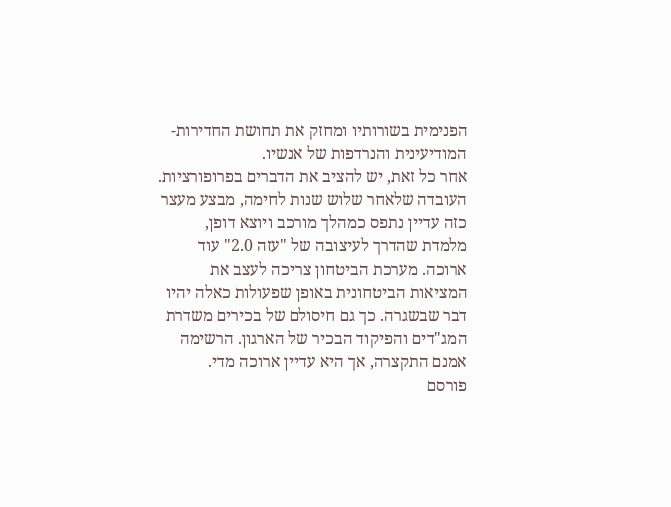הפנימית בשורותיו ומחזק את תחושת החדירות-המודיעינית והנרדפות של אנשיו.
אחר כל זאת, יש להציב את הדברים בפרופורציות. העובדה שלאחר שלוש שנות לחימה, מבצע מעצר כזה עדיין נתפס כמהלך מורכב ויוצא דופן, מלמדת שהדרך לעיצובה של "עזה 2.0" עוד ארוכה. מערכת הביטחון צריכה לעצב את המציאות הביטחונית באופן שפעולות כאלה יהיו דבר שבשגרה. כך גם חיסולם של בכירים משדרת המג"דים והפיקוד הבכיר של הארגון. הרשימה אמנם התקצרה, אך היא עדיין ארוכה מדי.
פורסם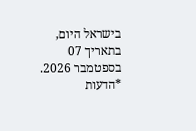בישראל היום, בתאריך 07 בספטמבר 2026.
*הדעות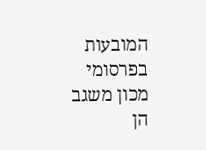המובעות בפרסומי מכון משגב הן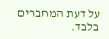על דעת המחברים בלבד.